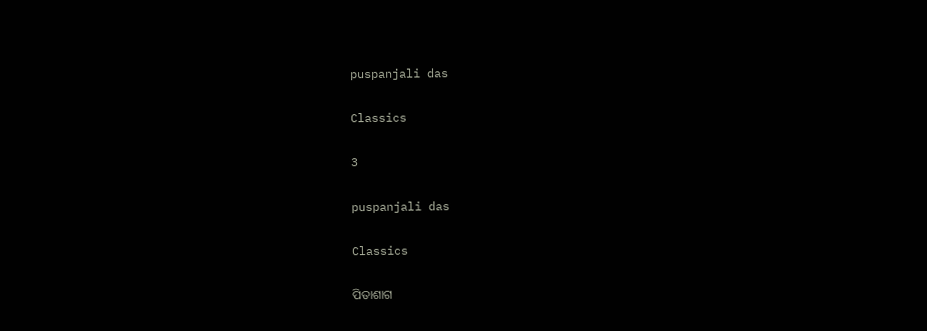puspanjali das

Classics

3

puspanjali das

Classics

ପିତାଶାଗ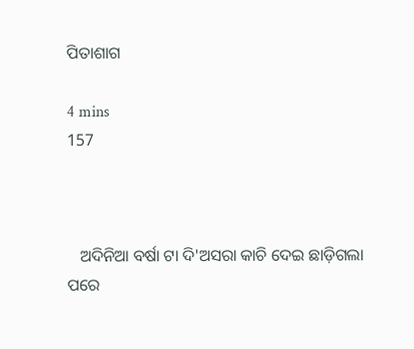ପିତାଶାଗ

4 mins
157



   ଅଦିନିଆ ବର୍ଷା ଟା ଦି'ଅସରା କାଚି ଦେଇ ଛାଡ଼ିଗଲା ପରେ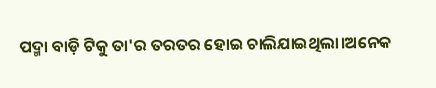ପଦ୍ମା ବାଡ଼ି ଟିକୁ ତା'ର ତରତର ହୋଇ ଚାଲିଯାଇଥିଲା।ଅନେକ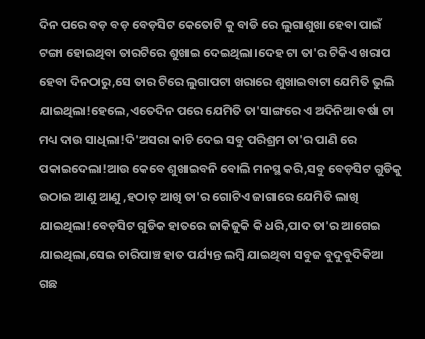ଦିନ ପରେ ବଡ଼ ବଡ଼ ବେଡ଼ସିଟ କେତୋଟି କୁ ବାଡି ରେ ଲୁଗାଶୁଖା ହେବା ପାଇଁ ଟଙ୍ଗା ହୋଇଥିବା ତାରଟିରେ ଶୁଖାଇ ଦେଇଥିଲା।ଦେହ ଟା ତା'ର ଟିକିଏ ଖରାପ ହେବା ଦିନଠାରୁ,ସେ ତାର ଟିରେ ଲୁଗାପଟା ଖରାରେ ଶୁଖାଇବାଟା ଯେମିତି ଭୁଲି ଯାଇଥିଲା!ହେଲେ,ଏତେଦିନ ପରେ ଯେମିତି ତା'ସାଙ୍ଗରେ ଏ ଅଦିନିଆ ବର୍ଷା ଟା ମଧ୍ୟ ଦାଉ ସାଧିଲା!ଦି'ଅସରା କାଚି ଦେଇ ସବୁ ପରିଶ୍ରମ ତା'ର ପାଣି ରେ ପକାଇଦେଲା!ଆଉ କେବେ ଶୁଖାଇବନି ବୋଲି ମନସ୍ଥ କରି,ସବୁ ବେଡ଼ସିଟ ଗୁଡିକୁ ଉଠାଇ ଆଣୁ ଆଣୁ ,ହଠାତ୍ ଆଖି ତା'ର ଗୋଟିଏ ଜାଗାରେ ଯେମିତି ଲାଖି ଯାଇଥିଲା!ବେଡ଼ସିଟ ଗୁଡିକ ହାତରେ ଜାକିଜୁକି କି ଧରି,ପାଦ ତା'ର ଆଗେଇ ଯାଇଥିଲା,ସେଇ ଚାରିପାଞ୍ଚ ହାତ ପର୍ଯ୍ୟନ୍ତ ଲମ୍ବି ଯାଇଥିବା ସବୁଜ ବୁଦୁବୁଦିକିଆ ଗଛ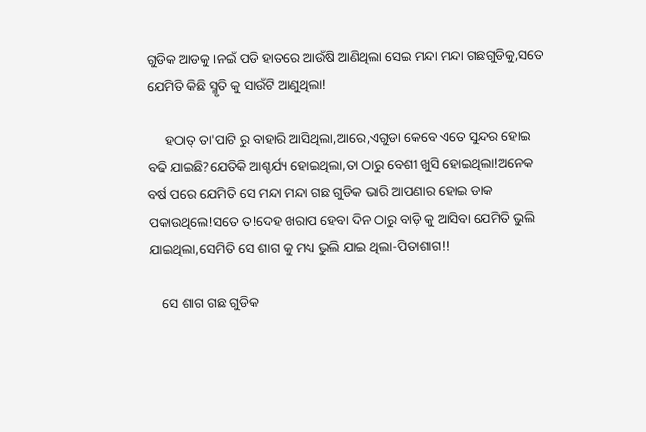ଗୁଡିକ ଆଡକୁ।ନଇଁ ପଡି ହାତରେ ଆଉଁଷି ଆଣିଥିଲା ସେଇ ମନ୍ଦା ମନ୍ଦା ଗଛଗୁଡିକୁ,ସତେ ଯେମିତି କିଛି ସ୍ମୃତି କୁ ସାଉଁଟି ଆଣୁଥିଲା!

     ହଠାତ୍ ତା'ପାଟି ରୁ ବାହାରି ଆସିଥିଲା,ଆରେ,ଏଗୁଡା କେବେ ଏତେ ସୁନ୍ଦର ହୋଇ ବଢି ଯାଇଛି?ଯେତିକି ଆଶ୍ଚର୍ଯ୍ୟ ହୋଇଥିଲା,ତା ଠାରୁ ବେଶୀ ଖୁସି ହୋଇଥିଲା!ଅନେକ ବର୍ଷ ପରେ ଯେମିତି ସେ ମନ୍ଦା ମନ୍ଦା ଗଛ ଗୁଡିକ ଭାରି ଆପଣାର ହୋଇ ଡାକ ପକାଉଥିଲେ!ସତେ ତ!ଦେହ ଖରାପ ହେବା ଦିନ ଠାରୁ ବାଡ଼ି କୁ ଆସିବା ଯେମିତି ଭୁଲି ଯାଇଥିଲା,ସେମିତି ସେ ଶାଗ କୁ ମଧ୍ୟ ଭୁଲି ଯାଇ ଥିଲା-ପିତାଶାଗ!!

    ସେ ଶାଗ ଗଛ ଗୁଡିକ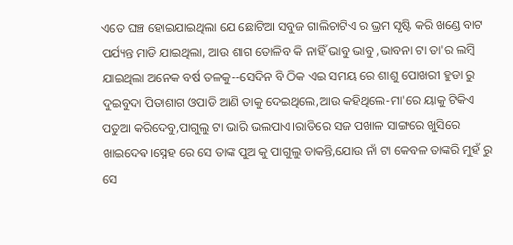ଏତେ ଘଞ୍ଚ ହୋଇଯାଇଥିଲା ଯେ ଛୋଟିଆ ସବୁଜ ଗାଲିଚାଟିଏ ର ଭ୍ରମ ସୃଷ୍ଟି କରି ଖଣ୍ଡେ ବାଟ ପର୍ଯ୍ୟନ୍ତ ମାଡି ଯାଇଥିଲା, ଆଉ ଶାଗ ତୋଳିବ କି ନାହିଁ ଭାବୁ ଭାବୁ ,ଭାବନା ଟା ତା'ର ଲମ୍ବି ଯାଇଥିଲା ଅନେକ ବର୍ଷ ତଳକୁ--ସେଦିନ ବି ଠିକ ଏଇ ସମୟ ରେ ଶାଶୁ ପୋଖରୀ ହୁଡା ରୁ ଦୁଇବୁଦା ପିତାଶାଗ ଓପାଡି ଆଣି ତାକୁ ଦେଇଥିଲେ,ଆଉ କହିଥିଲେ-ମା'ରେ ୟାକୁ ଟିକିଏ ପତୁଆ କରିଦେବୁ,ପାଗୁଲୁ ଟା ଭାରି ଭଲପାଏ।ରାତିରେ ସଜ ପଖାଳ ସାଙ୍ଗରେ ଖୁସିରେ ଖାଇଦେଵ।ସ୍ନେହ ରେ ସେ ତାଙ୍କ ପୁଅ କୁ ପାଗୁଲୁ ଡାକନ୍ତି,ଯୋଉ ନାଁ ଟା କେବଳ ତାଙ୍କରି ମୁହଁ ରୁ ସେ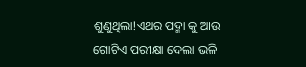ଶୁଣୁଥିଲା!ଏଥର ପଦ୍ମା କୁ ଆଉ ଗୋଟିଏ ପରୀକ୍ଷା ଦେଲା ଭଳି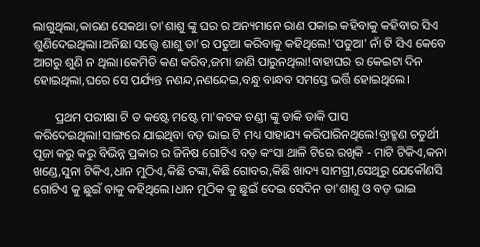ଲାଗୁଥିଲା,କାରଣ ସେକଥା ତା'ଶାଶୁ ଙ୍କୁ ଘର ର ଅନ୍ୟମାନେ ରାଣ ପକାଇ କହିବାକୁ କହିବାର ସିଏ ଶୁଣିଦେଇଥିଲା।ଅନିଛା ସତ୍ତ୍ୱେ ଶାଶୁ ତା'ର ପତୁଆ କରିବାକୁ କହିଥିଲେ!'ପତୁଆ' ନାଁ ଟି ସିଏ କେବେ ଆଗରୁ ଶୁଣି ନ ଥିଲା।କେମିତି କଣ କରିବ,ଜମା ଜାଣି ପାରୁନଥିଲା!ବାହାଘର ର କେଇଟା ଦିନ ହୋଇଥିଲା,ଘରେ ସେ ପର୍ଯ୍ୟନ୍ତ ନଣନ୍ଦ,ନଣନ୍ଦେଇ,ବନ୍ଧୁ ବାନ୍ଧବ ସମସ୍ତେ ଭର୍ତ୍ତି ହୋଇଥିଲେ।

       ପ୍ରଥମ ପରୀକ୍ଷା ଟି ତ କଷ୍ଟେ ମଷ୍ଟେ ମା'କଟକ ଚଣ୍ଡୀ ଙ୍କୁ ଡାକି ଡାକି ପାସ କରିଦେଇଥିଲା!ସାଙ୍ଗରେ ଯାଇଥିବା ବଡ଼ ଭାଇ ଟି ମଧ୍ୟ ସାହାଯ୍ୟ କରିପାରିନଥିଲେ!ବ୍ରାହ୍ମଣ ଚତୁର୍ଥୀ ପୂଜା କରୁ କରୁ ବିଭିନ୍ନ ପ୍ରକାର ର ଜିନିଷ ଗୋଟିଏ ବଡ଼ କଂସା ଥାଳି ଟିରେ ରଖିକି - ମାଟି ଟିକିଏ,କନା ଖଣ୍ଡେ,ସୁନା ଟିକିଏ,ଧାନ ମୁଠିଏ,କିଛି ଟଙ୍କା,କିଛି ଗୋବର,କିଛି ଖାଦ୍ୟ ସାମଗ୍ରୀ,ସେଥିରୁ ଯେକୌଣସି ଗୋଟିଏ କୁ ଛୁଇଁ ବାକୁ କହିଥିଲେ।ଧାନ ମୁଠିକ କୁ ଛୁଇଁ ଦେଇ ସେଦିନ ତା'ଶାଶୁ ଓ ବଡ଼ ଭାଇ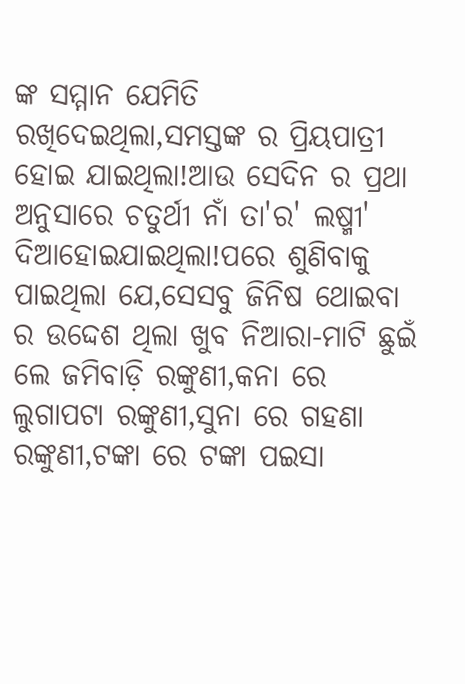ଙ୍କ ସମ୍ମାନ ଯେମିତି ରଖିଦେଇଥିଲା,ସମସ୍ତଙ୍କ ର ପ୍ରିୟପାତ୍ରୀ ହୋଇ ଯାଇଥିଲା!ଆଉ ସେଦିନ ର ପ୍ରଥା ଅନୁସାରେ ଚତୁର୍ଥୀ ନାଁ ତା'ର' ଲଷ୍ମୀ' ଦିଆହୋଇଯାଇଥିଲା!ପରେ ଶୁଣିବାକୁ ପାଇଥିଲା ଯେ,ସେସବୁ ଜିନିଷ ଥୋଇବା ର ଉଦ୍ଦେଶ ଥିଲା ଖୁବ ନିଆରା-ମାଟି ଛୁଇଁ ଲେ ଜମିବାଡ଼ି ରଙ୍କୁଣୀ,କନା ରେ ଲୁଗାପଟା ରଙ୍କୁଣୀ,ସୁନା ରେ ଗହଣା ରଙ୍କୁଣୀ,ଟଙ୍କା ରେ ଟଙ୍କା ପଇସା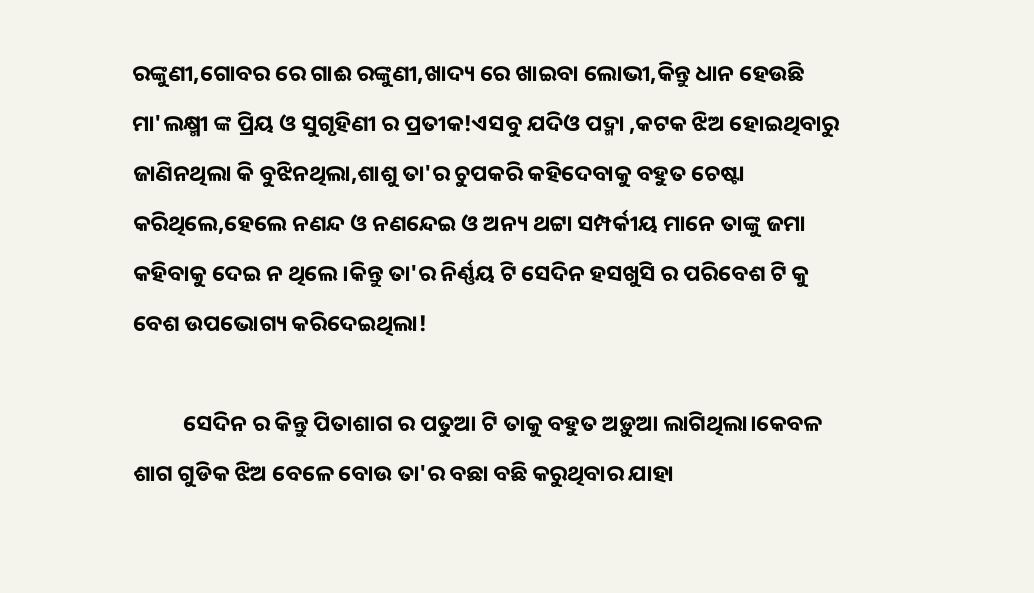ରଙ୍କୁଣୀ,ଗୋବର ରେ ଗାଈ ରଙ୍କୁଣୀ,ଖାଦ୍ୟ ରେ ଖାଇବା ଲୋଭୀ,କିନ୍ତୁ ଧାନ ହେଉଛି ମା'ଲକ୍ଷ୍ମୀ ଙ୍କ ପ୍ରିୟ ଓ ସୁଗୃହିଣୀ ର ପ୍ରତୀକ!ଏସବୁ ଯଦିଓ ପଦ୍ମା ,କଟକ ଝିଅ ହୋଇଥିବାରୁ ଜାଣିନଥିଲା କି ବୁଝିନଥିଲା,ଶାଶୁ ତା'ର ଚୁପକରି କହିଦେବାକୁ ବହୁତ ଚେଷ୍ଟା କରିଥିଲେ,ହେଲେ ନଣନ୍ଦ ଓ ନଣନ୍ଦେଇ ଓ ଅନ୍ୟ ଥଟ୍ଟା ସମ୍ପର୍କୀୟ ମାନେ ତାଙ୍କୁ ଜମା କହିବାକୁ ଦେଇ ନ ଥିଲେ।କିନ୍ତୁ ତା'ର ନିର୍ଣ୍ଣୟ ଟି ସେଦିନ ହସଖୁସି ର ପରିବେଶ ଟି କୁ ବେଶ ଉପଭୋଗ୍ୟ କରିଦେଇଥିଲା!

          ସେଦିନ ର କିନ୍ତୁ ପିତାଶାଗ ର ପତୁଆ ଟି ତାକୁ ବହୁତ ଅଡ଼ୁଆ ଲାଗିଥିଲା।କେବଳ ଶାଗ ଗୁଡିକ ଝିଅ ବେଳେ ବୋଉ ତା'ର ବଛା ବଛି କରୁଥିବାର ଯାହା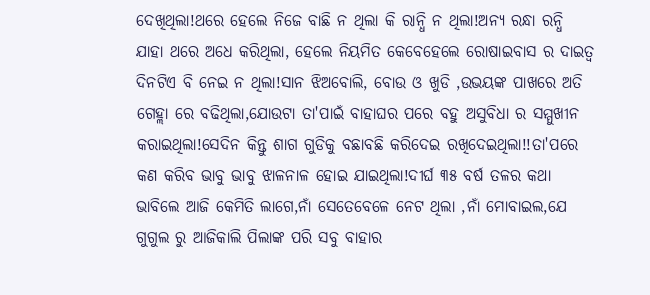ଦେଖିଥିଲା!ଥରେ ହେଲେ ନିଜେ ବାଛି ନ ଥିଲା କି ରାନ୍ଧି ନ ଥିଲା!ଅନ୍ୟ ରନ୍ଧା ରନ୍ଧି ଯାହା ଥରେ ଅଧେ କରିଥିଲା, ହେଲେ ନିୟମିତ କେବେହେଲେ ରୋଷାଇବାସ ର ଦାଇତ୍ୱ ଦିନଟିଏ ବି ନେଇ ନ ଥିଲା!ସାନ ଝିଅବୋଲି, ବୋଉ ଓ ଖୁଡି ,ଉଭୟଙ୍କ ପାଖରେ ଅତି ଗେହ୍ଲା ରେ ବଢିଥିଲା,ଯୋଉଟା ତା'ପାଇଁ ବାହାଘର ପରେ ବହୁ ଅସୁବିଧା ର ସମ୍ମୁଖୀନ କରାଇଥିଲା!ସେଦିନ କିନ୍ତୁ ଶାଗ ଗୁଡିକୁ ବଛାବଛି କରିଦେଇ ରଖିଦେଇଥିଲା!!ତା'ପରେ କଣ କରିବ ଭାବୁ ଭାବୁ ଝାଳନାଳ ହୋଇ ଯାଇଥିଲା!ଦୀର୍ଘ ୩୫ ବର୍ଷ ତଳର କଥା ଭାବିଲେ ଆଜି କେମିତି ଲାଗେ,ନାଁ ସେତେବେଳେ ନେଟ ଥିଲା ,ନାଁ ମୋବାଇଲ,ଯେ ଗୁଗୁଲ ରୁ ଆଜିକାଲି ପିଲାଙ୍କ ପରି ସବୁ ବାହାର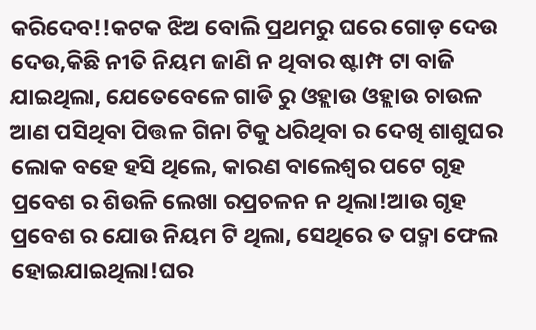କରିଦେବ!!କଟକ ଝିଅ ବୋଲି ପ୍ରଥମରୁ ଘରେ ଗୋଡ଼ ଦେଉ ଦେଉ,କିଛି ନୀତି ନିୟମ ଜାଣି ନ ଥିବାର ଷ୍ଟାମ୍ପ ଟା ବାଜି ଯାଇଥିଲା, ଯେତେବେଳେ ଗାଡି ରୁ ଓହ୍ଲାଉ ଓହ୍ଲାଉ ଚାଉଳ ଆଣ ପସିଥିବା ପିତ୍ତଳ ଗିନା ଟିକୁ ଧରିଥିବା ର ଦେଖି ଶାଶୁଘର ଲୋକ ବହେ ହସି ଥିଲେ, କାରଣ ବାଲେଶ୍ଵର ପଟେ ଗୃହ ପ୍ରବେଶ ର ଶିଉଳି ଲେଖା ରପ୍ରଚଳନ ନ ଥିଲା!ଆଉ ଗୃହ ପ୍ରବେଶ ର ଯୋଉ ନିୟମ ଟି ଥିଲା, ସେଥିରେ ତ ପଦ୍ମା ଫେଲ ହୋଇଯାଇଥିଲା!ଘର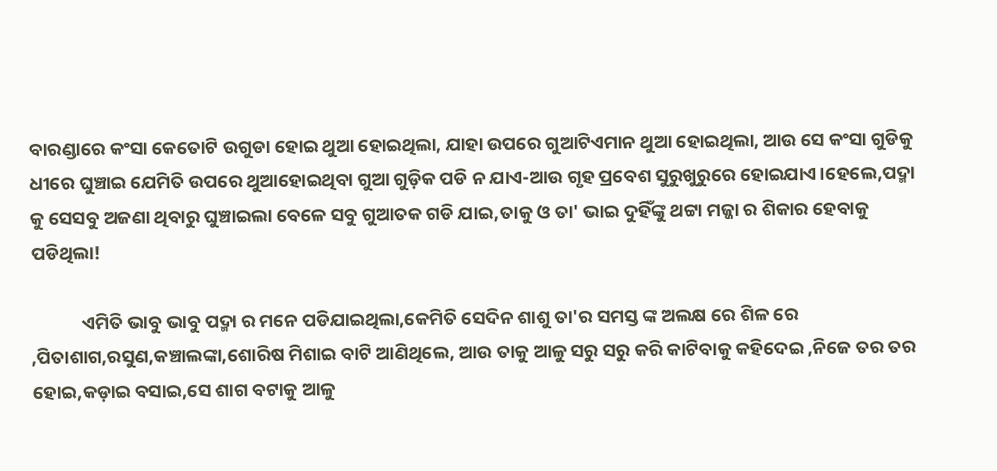ବାରଣ୍ଡାରେ କଂସା କେତୋଟି ଉଗୁଡା ହୋଇ ଥୁଆ ହୋଇଥିଲା, ଯାହା ଉପରେ ଗୁଆଟିଏମାନ ଥୁଆ ହୋଇଥିଲା, ଆଉ ସେ କଂସା ଗୁଡିକୁ ଧୀରେ ଘୁଞ୍ଚାଇ ଯେମିତି ଉପରେ ଥୁଆହୋଇଥିବା ଗୁଆ ଗୁଡ଼ିକ ପଡି ନ ଯାଏ-ଆଉ ଗୃହ ପ୍ରବେଶ ସୁରୁଖୁରୁରେ ହୋଇଯାଏ।ହେଲେ,ପଦ୍ମା କୁ ସେସବୁ ଅଜଣା ଥିବାରୁ ଘୁଞ୍ଚାଇଲା ବେଳେ ସବୁ ଗୁଆତକ ଗଡି ଯାଇ,ତାକୁ ଓ ତା' ଭାଇ ଦୁହିଁଙ୍କୁ ଥଟ୍ଟା ମଜ୍ଜା ର ଶିକାର ହେବାକୁ ପଡିଥିଲା!

            ଏମିତି ଭାବୁ ଭାବୁ ପଦ୍ମା ର ମନେ ପଡିଯାଇଥିଲା,କେମିତି ସେଦିନ ଶାଶୁ ତା'ର ସମସ୍ତ ଙ୍କ ଅଲକ୍ଷ ରେ ଶିଳ ରେ ,ପିତାଶାଗ,ରସୁଣ,କଞ୍ଚାଲଙ୍କା,ଶୋରିଷ ମିଶାଇ ବାଟି ଆଣିଥିଲେ, ଆଉ ତାକୁ ଆଳୁ ସରୁ ସରୁ କରି କାଟିବାକୁ କହିଦେଇ ,ନିଜେ ତର ତର ହୋଇ,କଡ଼ାଇ ବସାଇ,ସେ ଶାଗ ବଟାକୁ ଆଳୁ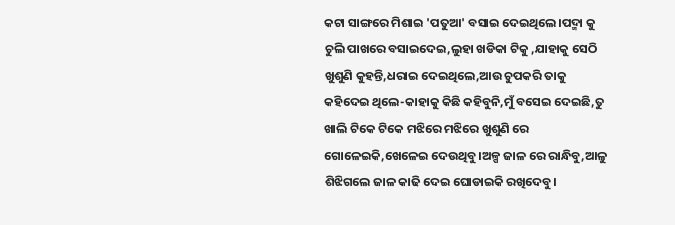କଟା ସାଙ୍ଗରେ ମିଶାଇ 'ପତୁଆ' ବସାଇ ଦେଇଥିଲେ।ପଦ୍ମା କୁ ଚୁଲି ପାଖରେ ବସାଇଦେଇ,ଲୁହା ଖଡିକା ଟିକୁ ,ଯାହାକୁ ସେଠି ଖୁଶୁଣି କୁହନ୍ତି,ଧରାଇ ଦେଇଥିଲେ,ଆଉ ଚୁପକରି ତାକୁ କହିଦେଇ ଥିଲେ-କାହାକୁ କିଛି କହିବୁନି,ମୁଁ ବସେଇ ଦେଇଛି,ତୁ ଖାଲି ଟିକେ ଟିକେ ମଝିରେ ମଝିରେ ଖୁଶୁଣି ରେ ଗୋଳେଇକି,ଖେଳେଇ ଦେଉଥିବୁ।ଅଳ୍ପ ଜାଳ ରେ ରାନ୍ଧିବୁ,ଆଳୁ ଶିଝିଗଲେ ଜାଳ କାଢି ଦେଇ ଘୋଡାଇକି ରଖିଦେବୁ।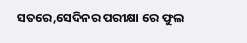ସତରେ,ସେଦିନର ପରୀକ୍ଷା ରେ ଫୁଲ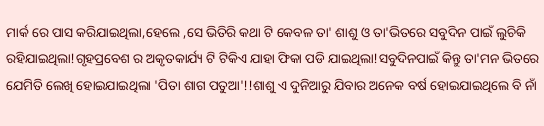ମାର୍କ ରେ ପାସ କରିଯାଇଥିଲା,ହେଲେ ,ସେ ଭିତିରି କଥା ଟି କେବଳ ତା' ଶାଶୁ ଓ ତା'ଭିତରେ ସବୁଦିନ ପାଇଁ ଲୁଚିକି ରହିଯାଇଥିଲା!ଗୃହପ୍ରବେଶ ର ଅକୃତକାର୍ଯ୍ୟ ଟି ଟିକିଏ ଯାହା ଫିକା ପଡି ଯାଇଥିଲା!ସବୁଦିନପାଇଁ କିନ୍ତୁ ତା'ମନ ଭିତରେ ଯେମିତି ଲେଖି ହୋଇଯାଇଥିଲା 'ପିତା ଶାଗ ପତୁଆ'!!ଶାଶୁ ଏ ଦୁନିଆରୁ ଯିବାର ଅନେକ ବର୍ଷ ହୋଇଯାଇଥିଲେ ବି ନାଁ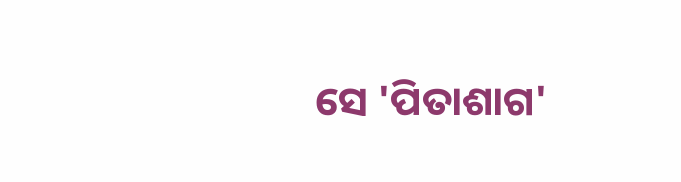ସେ 'ପିତାଶାଗ'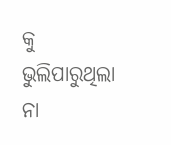କୁ ଭୁଲିପାରୁଥିଲା ନା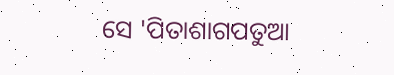ସେ 'ପିତାଶାଗପତୁଆ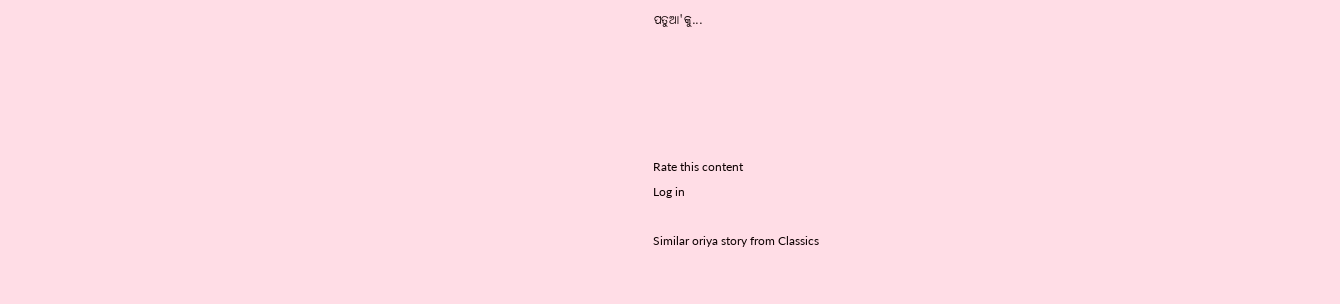ପତୁଆ'କୁ...





Rate this content
Log in

Similar oriya story from Classics